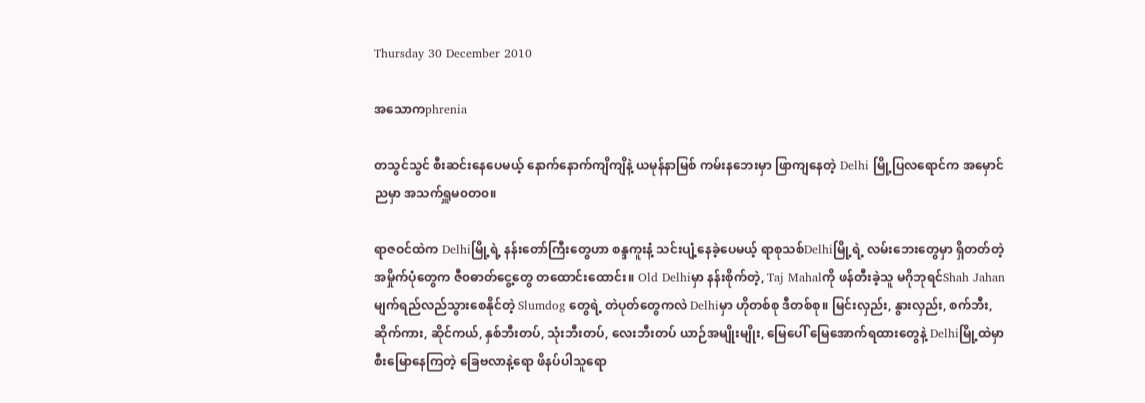Thursday 30 December 2010

အသောကphrenia

တသွင်သွင် စီးဆင်းနေပေမယ့် နောက်နောက်ကျိကျိနဲ့ ယမုန်နာမြစ် ကမ်းနဘေးမှာ ဖြာကျနေတဲ့ Delhi မြို့ပြလရောင်က အမှောင်ညမှာ အသက်ရှူမ၀တ၀။

ရာဇဝင်ထဲက Delhiမြို့ရဲ့ နန်းတော်ကြီးတွေဟာ စန္ဒကူးနံ့ သင်းပျံ့နေခဲ့ပေမယ့် ရာစုသစ်Delhiမြို့ရဲ့ လမ်းဘေးတွေမှာ ရှိတတ်တဲ့ အမှိုက်ပုံတွေက ဇီ၀ဓာတ်ငွေ့တွေ တထောင်းထောင်း။ Old Delhiမှာ နန်းစိုက်တဲ့, Taj Mahalကို ဖန်တီးခဲ့သူ မဂိုဘုရင်Shah Jahan မျက်ရည်လည်သွားစေနိုင်တဲ့ Slumdog တွေရဲ့ တဲပုတ်တွေကလဲ Delhiမှာ ဟိုတစ်စု ဒီတစ်စု။ မြင်းလှည်း, နွားလှည်း, စက်ဘီး, ဆိုက်ကား, ဆိုင်ကယ်, နှစ်ဘီးတပ်, သုံးဘီးတပ်, လေးဘီးတပ် ယာဉ်အမျိုးမျိုး, မြေပေါ် မြေအောက်ရထားတွေနဲ့ Delhiမြို့ထဲမှာ စီးမြောနေကြတဲ့ ခြေဗလာနဲ့ရော ဖိနပ်ပါသူရော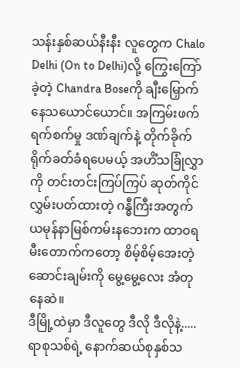သန်းနှစ်ဆယ်နီးနီး လူတွေက Chalo Delhi (On to Delhi)လို့ ကြွေးကြော်ခဲ့တဲ့ Chandra Boseကို ချီးမြှောက်နေသယောင်ယောင်။ အကြမ်းဖက်ရက်စက်မှု ဒဏ်ချက်နဲ့ တိုက်ခိုက်ရိုက်ခတ်ခံရပေမယ့် အဟိံသခြုံလွှာကို တင်းတင်းကြပ်ကြပ် ဆုတ်ကိုင်လွှမ်းပတ်ထားတဲ့ ဂန္ဓီကြီးအတွက် ယမုန်နာမြစ်ကမ်းနဘေးက ထာ၀ရမီးတောက်ကတော့ စိမ့်စိမ့်အေးတဲ့ ဆောင်းချမ်းကို မွေ့မွေ့လေး အံတုနေဆဲ။
ဒီမြို့ထဲမှာ ဒီလူတွေ ဒီလို ဒီလိုနဲ့.....ရာစုသစ်ရဲ့ နောက်ဆယ်စုနှစ်သ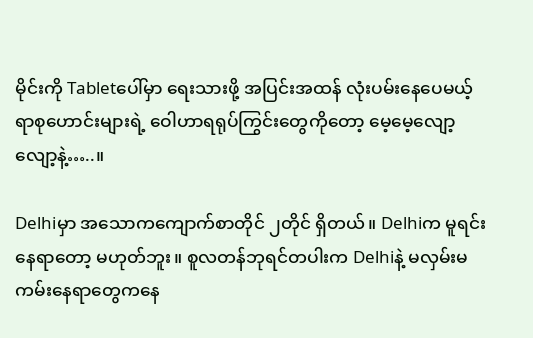မိုင်းကို Tabletပေါ်မှာ ရေးသားဖို့ အပြင်းအထန် လုံးပမ်းနေပေမယ့် ရာစုဟောင်းများရဲ့ ဝေါဟာရရုပ်ကြွင်းတွေကိုတော့ မေ့မေ့လျော့လျော့နဲ့…..။

Delhiမှာ အသောကကျောက်စာတိုင် ၂တိုင် ရှိတယ်။ Delhiက မူရင်းနေရာတော့ မဟုတ်ဘူး။ စူလတန်ဘုရင်တပါးက Delhiနဲ့ မလှမ်းမကမ်းနေရာတွေကနေ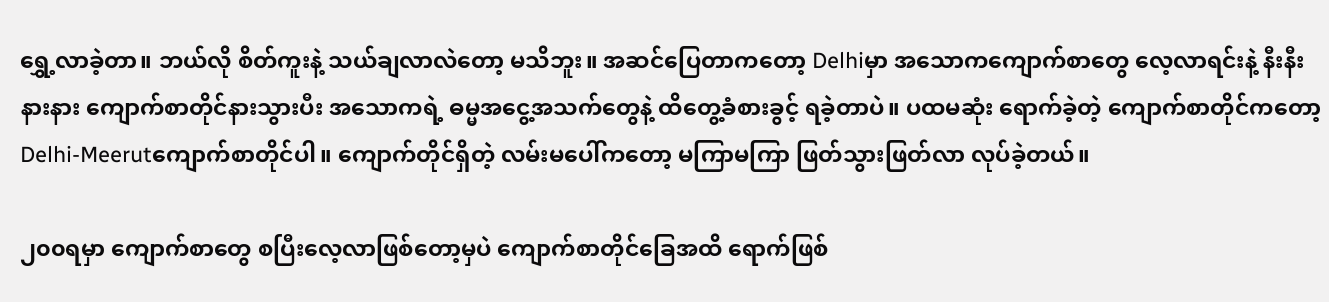ရွှေ့လာခဲ့တာ။ ဘယ်လို စိတ်ကူးနဲ့ သယ်ချလာလဲတော့ မသိဘူး။ အဆင်ပြေတာကတော့ Delhiမှာ အသောကကျောက်စာတွေ လေ့လာရင်းနဲ့ နီးနီးနားနား ကျောက်စာတိုင်နားသွားပီး အသောကရဲ့ ဓမ္မအငွေ့အသက်တွေနဲ့ ထိတွေ့ခံစားခွင့် ရခဲ့တာပဲ။ ပထမဆုံး ရောက်ခဲ့တဲ့ ကျောက်စာတိုင်ကတော့ Delhi-Meerutကျောက်စာတိုင်ပါ။ ကျောက်တိုင်ရှိတဲ့ လမ်းမပေါ်ကတော့ မကြာမကြာ ဖြတ်သွားဖြတ်လာ လုပ်ခဲ့တယ်။

၂၀၀ရမှာ ကျောက်စာတွေ စပြီးလေ့လာဖြစ်တော့မှပဲ ကျောက်စာတိုင်ခြေအထိ ရောက်ဖြစ်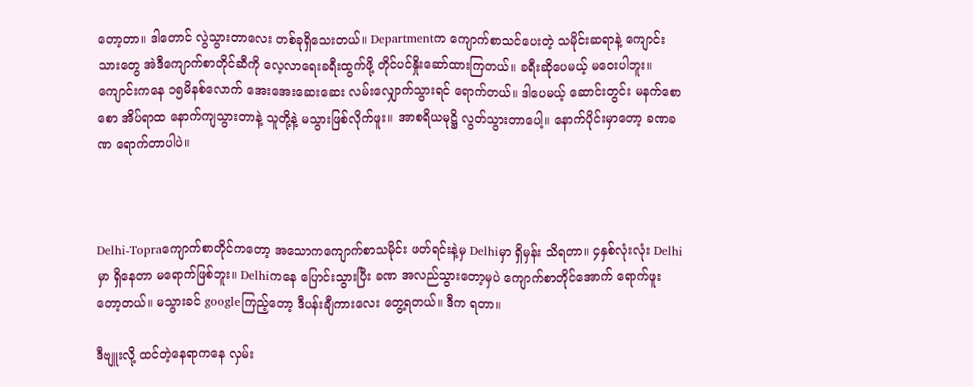တော့တာ။ ဒါတောင် လွဲသွားတာလေး တစ်ခုရှိသေးတယ်။ Departmentက ကျောက်စာသင်ပေးတဲ့ သမိုင်းဆရာနဲ့ ကျောင်းသားတွေ အဲဒီကျောက်စာတိုင်ဆီကို လေ့လာရေးခရီးထွက်ဖို့ တိုင်ပင်နှိုးဆော်ထားကြတယ်။ ခရီးဆိုပေမယ့် မဝေးပါဘူး။ ကျောင်းကနေ ၁၅မိနစ်လောက် အေးအေးဆေးဆေး လမ်းလျှောက်သွားရင် ရောက်တယ်။ ဒါပေမယ့် ဆောင်းတွင်း မနက်စောစော အိပ်ရာထ နောက်ကျသွားတာနဲ့ သူတို့နဲ့ မသွားဖြစ်လိုက်ဖူး။ အာစရိယမုဋ္ဌိ လွတ်သွားတာပေါ့။ နောက်ပိုင်းမှာတော့ ခဏခဏ ရောက်တာပါပဲ။



Delhi-Topraကျောက်စာတိုင်ကတော့ အသောကကျောက်စာသမိုင်း ဖတ်ရင်းနဲ့မှ Delhiမှာ ရှိမှန်း သိရတာ။ ၄နှစ်လုံးလုံး Delhiမှာ ရှိနေတာ မရောက်ဖြစ်ဘူး။ Delhiကနေ ပြောင်းသွားပြီး ခဏ အလည်သွားတော့မှပဲ ကျောက်စာတိုင်အောက် ရောက်ဖူးတော့တယ်။ မသွားခင် googleကြည့်တော့ ဒီပန်းချီကားလေး တွေ့ရတယ်။ ဒီက ရတာ။

ဒီဗျူးလို့ ထင်တဲ့နေရာကနေ လှမ်း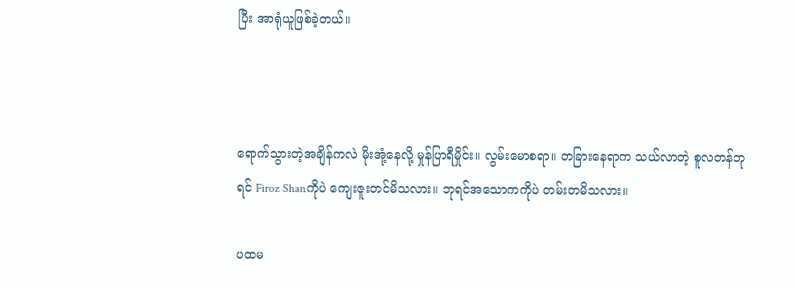ပြီး အာရုံယူဖြစ်ခဲ့တယ်။



ရောက်သွားတဲ့အချိန်ကလဲ မိုးအုံ့နေလို့ မှုန်ပြာရီမှိုင်း။ လွမ်းမောစရာ။ တခြားနေရာက သယ်လာတဲ့ စူလတန်ဘုရင် Firoz Shanကိုပဲ ကျေးဇူးတင်မိသလား။ ဘုရင်အသောကကိုပဲ တမ်းတမိသလား။

ပထမ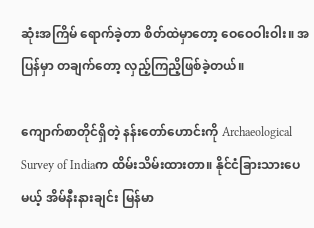ဆုံးအကြိမ် ရောက်ခဲ့တာ စိတ်ထဲမှာတော့ ဝေဝေဝါးဝါး။ အပြန်မှာ တချက်တော့ လှည့်ကြညိ့ဖြစ်ခဲ့တယ်။

ကျောက်စာတိုင်ရှိတဲ့ နန်းတော်ဟောင်းကို Archaeological Survey of Indiaက ထိမ်းသိမ်းထားတာ။ နိုင်ငံခြားသားပေမယ့် အိမ်နီးနားချင်း မြန်မာ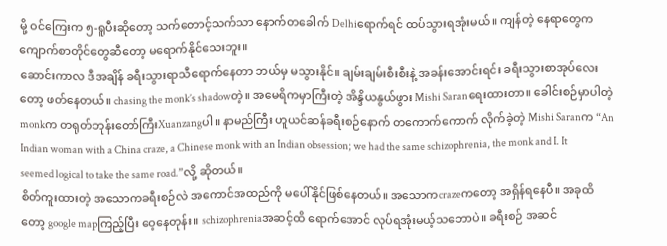မို့ ဝင်ကြေးက ၅-ရူပီးဆိုတော့ သက်တောင့်သက်သာ နောက်တခေါက် Delhiရောက်ရင် ထပ်သွားရအုံးမယ်။ ကျန်တဲ့ နေရာတွေက ကျောက်စာတိုင်တွေဆီတော့ မရောက်နိုင်သေးဘူး။
ဆောင်းကာလ ဒီအချိန် ခရီးသွားရာသီရောက်နေတာ ဘယ်မှ မသွားနိုင်။ ချမ်းချမ်းစီးစီးနဲ့ အခန်းအောင်းရင်း ခရီးသွားစာအုပ်လေးတော့ ဖတ်နေတယ်။ chasing the monk’s shadowတဲ့။ အမေရိကမှာကြီးတဲ့ အိန္ဒိယနွယ်ဖွား Mishi Saranရေးထားတာ။ ခေါင်းစဉ်မှာပါတဲ့ monkက တရုတ်ဘုန်းတော်ကြီးXuanzangပါ။ နာမည်ကြီး ဟူယင်ဆန်ခရီးစဉ်နောက် တကောက်ကောက် လိုက်ခဲ့တဲ့ Mishi Saranက “An Indian woman with a China craze, a Chinese monk with an Indian obsession; we had the same schizophrenia, the monk and I. It seemed logical to take the same road.”လို့ ဆိုတယ်။
စိတ်ကူးထားတဲ့ အသောကခရီးစဉ်လဲ အကောင်အထည်ကို မပေါ်နိုင်ဖြစ်နေတယ်။ အသောကcrazeကတော့ အရှိန်ရနေပီ။ အခုထိတော့ google mapကြည့်ပြီး ဝေ့နေတုန်း။ schizophreniaအဆင့်ထိ ရောက်အောင် လုပ်ရအုံးမယ့်သဘောပဲ။ ခရီးစဉ် အဆင်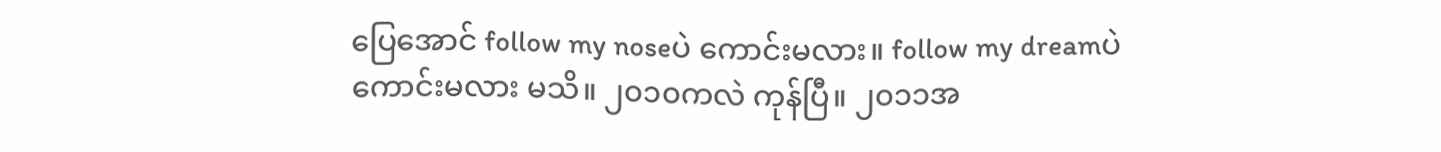ပြေအောင် follow my noseပဲ ကောင်းမလား။ follow my dreamပဲ ကောင်းမလား မသိ။ ၂၀၁၀ကလဲ ကုန်ပြီ။ ၂၀၁၁အ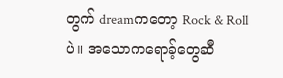တွက် dreamကတော့ Rock & Rollပဲ။ အသောကရောခ့်တွေဆီ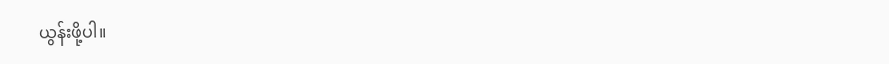ယွန်းဖို့ပါ။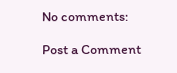No comments:

Post a Comment